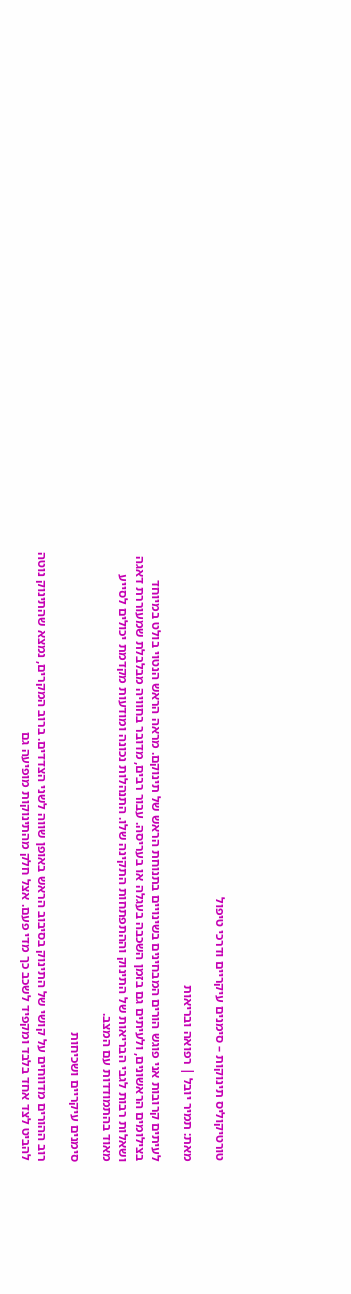טורטיקוליס תינוקות – סימנים עיקריים ודרכי טיפול

מאת: תמיר יובל | רפואה ובריאות

לעיתים קרובות אני פוגש הורים המבחינים בשינויים בתנוחת הראש של תינוקם. מראה הראש הנטוי בולט במיוחד בצילומים הראשונים, ולעיתים גם בזמן השכבה בעגלה או בעריסה. עבור רבים, מדובר בחוויה מבלבלת שמעוררת דאגה ושאלות רבות לגבי הבריאות של התינוק וההתפתחות התקינה שלו. התנהלות נכונה ומודעות מקדמת יכולים לסייע מאוד בהתמודדות עם המצב.

סימנים עיקריים ושכיחות

רוב ההורים מדווחים על קושי של התינוק בסיבוב הראש באופן שווה לשני הצדדים. ברוב המקרים, נמצא שהתינוק נוטה להביט לצד אחד בלבד ומקפיד לשכב כך מדי פעם. אצל חלק מהתינוקות מופיעה גם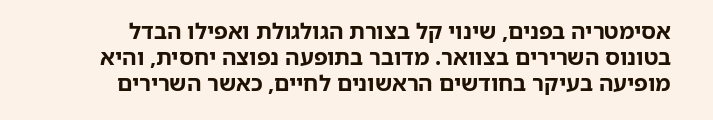אסימטריה בפנים, שינוי קל בצורת הגולגולת ואפילו הבדל בטונוס השרירים בצוואר. מדובר בתופעה נפוצה יחסית, והיא מופיעה בעיקר בחודשים הראשונים לחיים, כאשר השרירים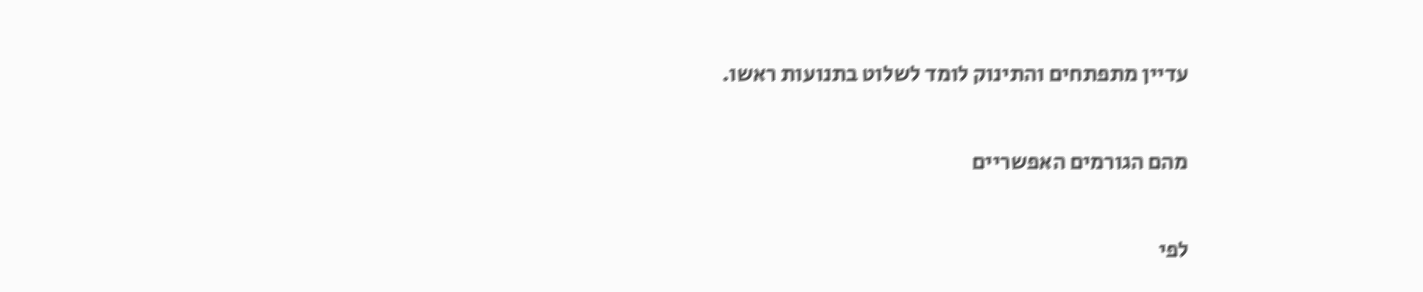עדיין מתפתחים והתינוק לומד לשלוט בתנועות ראשו.

מהם הגורמים האפשריים

לפי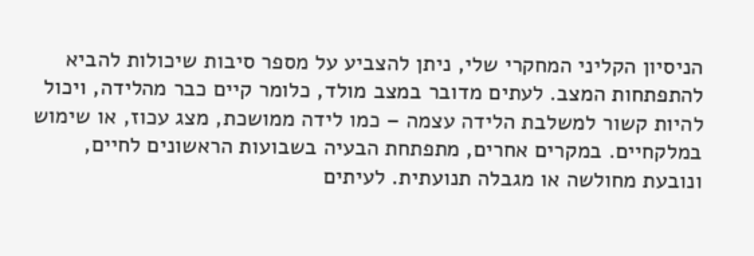הניסיון הקליני המחקרי שלי, ניתן להצביע על מספר סיבות שיכולות להביא להתפתחות המצב. לעתים מדובר במצב מולד, כלומר קיים כבר מהלידה, ויכול להיות קשור למשלבת הלידה עצמה – כמו לידה ממושכת, מצג עכוז, או שימוש במלקחיים. במקרים אחרים, מתפתחת הבעיה בשבועות הראשונים לחיים, ונובעת מחולשה או מגבלה תנועתית. לעיתים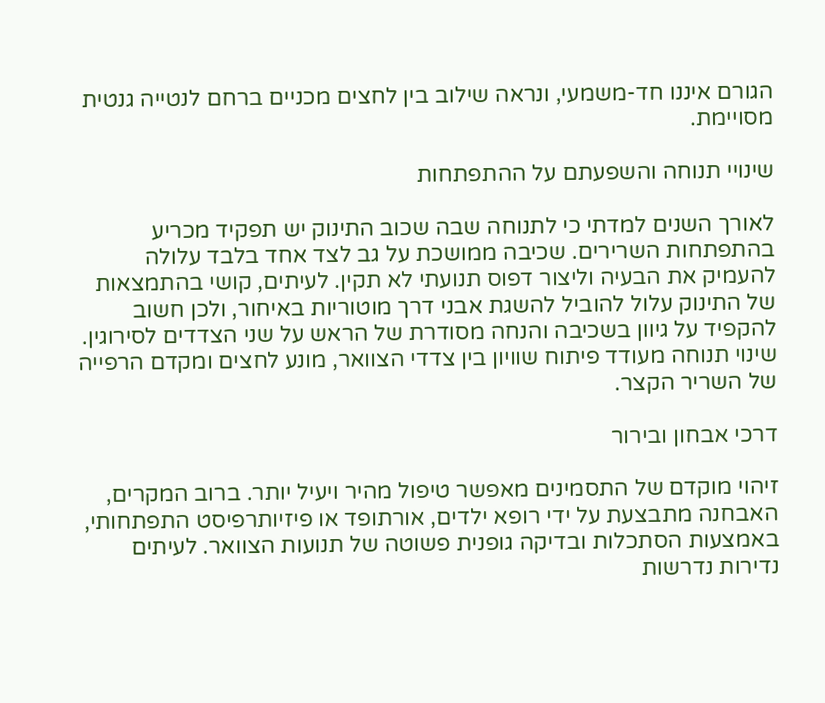הגורם איננו חד-משמעי, ונראה שילוב בין לחצים מכניים ברחם לנטייה גנטית מסויימת.

שינויי תנוחה והשפעתם על ההתפתחות

לאורך השנים למדתי כי לתנוחה שבה שכוב התינוק יש תפקיד מכריע בהתפתחות השרירים. שכיבה ממושכת על גב לצד אחד בלבד עלולה להעמיק את הבעיה וליצור דפוס תנועתי לא תקין. לעיתים, קושי בהתמצאות של התינוק עלול להוביל להשגת אבני דרך מוטוריות באיחור, ולכן חשוב להקפיד על גיוון בשכיבה והנחה מסודרת של הראש על שני הצדדים לסירוגין. שינוי תנוחה מעודד פיתוח שוויון בין צדדי הצוואר, מונע לחצים ומקדם הרפייה של השריר הקצר.

דרכי אבחון ובירור

זיהוי מוקדם של התסמינים מאפשר טיפול מהיר ויעיל יותר. ברוב המקרים, האבחנה מתבצעת על ידי רופא ילדים, אורתופד או פיזיותרפיסט התפתחותי, באמצעות הסתכלות ובדיקה גופנית פשוטה של תנועות הצוואר. לעיתים נדירות נדרשות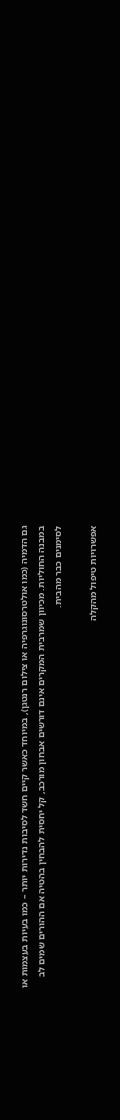גם הדמיה (כמו אולטרסונוגרפיה או צילום רנטגן), במיוחד כאשר קיים חשד לסיבות נדירות יותר – כמו בעיות בעצמות או במבנה החוליות. מכיוון שמרבית המקרים אינם דורשים אבחון מורכב, קל יחסית להבחין בהטיה אם ההורים שמים לב לסימנים כבר מהבית.

אפשרויות טיפול מהקלה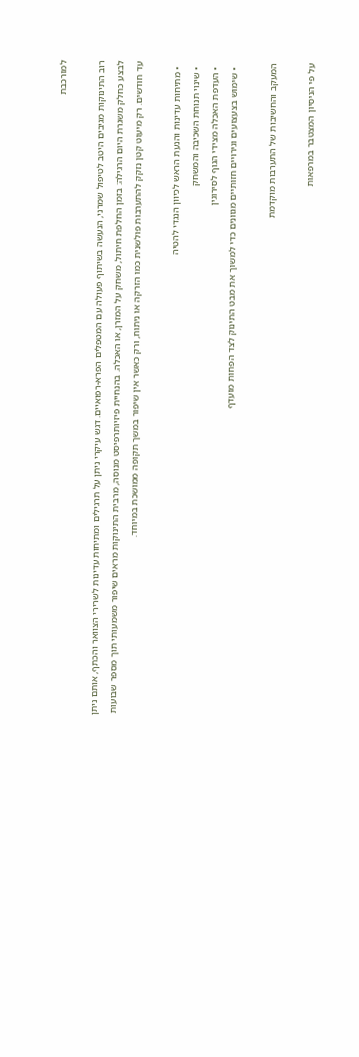למורכבת

רוב התינוקות מגיבים היטב לטיפול שמרני, הנעשה בשיתוף פעולה עם המטפלים הפרא-רפואיים. דגש עיקרי ניתן על תרגילים ומתיחות עדינות לשרירי הצוואר והכתף, אותם ניתן לבצע כחלק משגרת היום הרגילה: בזמן החלפת חיתול, משחק על המזרן, או האכלה. בהנחיית פיזיותרפיסט מנוסה, מרבית התינוקות מראים שיפור משמעותי תוך מספר שבועות עד חודשים. רק מיעוט קטן נזקק להתערבות פולשנית כמו הזרקה או ניתוח, ורק כאשר אין שיפור במשך תקופה ממושכת במיוחד.

  • מתיחות עדינות והנעת הראש לכיוון הנגדי להטיה
  • שינוי תנוחת השכיבה והמשחק
  • העדפת האכלה מצידי הגוף לסירוגין
  • שימוש בצעצועים וגירויים חזותיים מגוונים כדי למשוך את מבט התינוק לצד הפחות מועדף

המעקב והחשיבות של התערבות מוקדמת

על פי הניסיון המצטבר במרפאות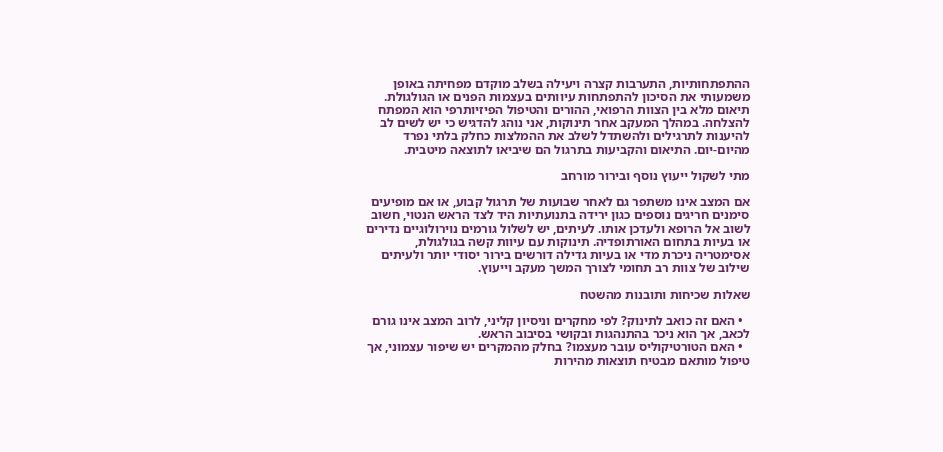ההתפתחותיות, התערבות קצרה ויעילה בשלב מוקדם מפחיתה באופן משמעותי את הסיכון להתפתחות עיוותים בעצמות הפנים או הגולגולת. תיאום מלא בין הצוות הרפואי, ההורים והטיפול הפיזיותרפי הוא המפתח להצלחה. במהלך המעקב אחר תינוקות, אני נוהג להדגיש כי יש לשים לב להיענות לתרגילים ולהשתדל לשלב את ההמלצות כחלק בלתי נפרד מהיום-יום. התיאום והקביעות בתרגול הם שיביאו לתוצאה מיטבית.

מתי לשקול ייעוץ נוסף ובירור מורחב

אם המצב אינו משתפר גם לאחר שבועות של תרגול קבוע, או אם מופיעים סימנים חריגים נוספים כגון ירידה בתנועתיות היד לצד הראש הנטוי, חשוב לשוב אל הרופא ולעדכן אותו. לעיתים, יש לשלול גורמים נוירולוגיים נדירים או בעיות בתחום האורתופדיה. תינוקות עם עיוות קשה בגולגולת, אסימטריה ניכרת מדי או בעיות גדילה דורשים בירור יסודי יותר ולעיתים שילוב של צוות רב תחומי לצורך המשך מעקב וייעוץ.

שאלות שכיחות ותובנות מהשטח

  • האם זה כואב לתינוק? לפי מחקרים וניסיון קליני, לרוב המצב אינו גורם לכאב, אך הוא ניכר בהתנהגות ובקושי בסיבוב הראש.
  • האם הטורטיקוליס עובר מעצמו? בחלק מהמקרים יש שיפור עצמוני, אך טיפול מותאם מבטיח תוצאות מהירות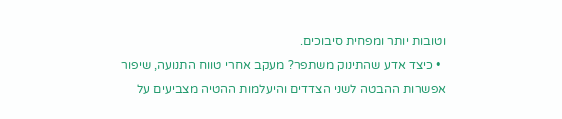וטובות יותר ומפחית סיבוכים.
  • כיצד אדע שהתינוק משתפר? מעקב אחרי טווח התנועה, שיפור אפשרות ההבטה לשני הצדדים והיעלמות ההטיה מצביעים על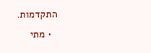התקדמות.
  • מתי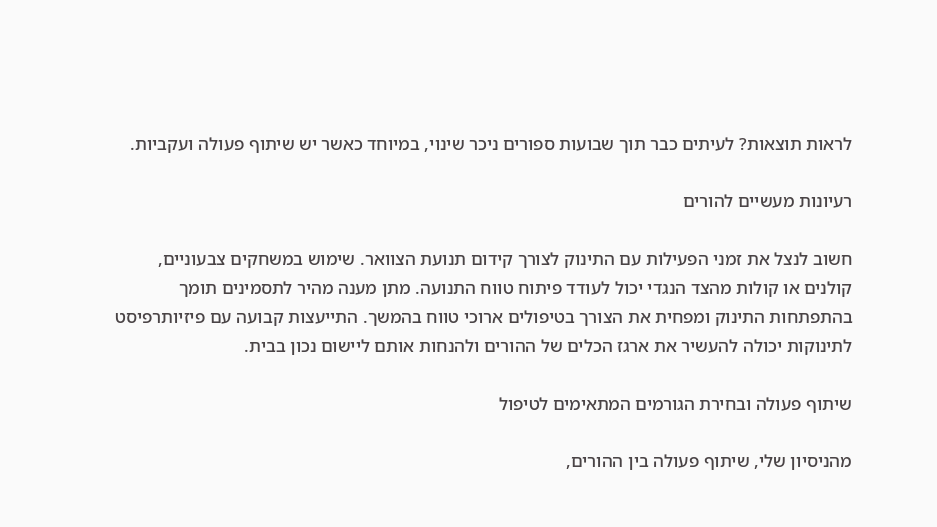לראות תוצאות? לעיתים כבר תוך שבועות ספורים ניכר שינוי, במיוחד כאשר יש שיתוף פעולה ועקביות.

רעיונות מעשיים להורים

חשוב לנצל את זמני הפעילות עם התינוק לצורך קידום תנועת הצוואר. שימוש במשחקים צבעוניים, קולנים או קולות מהצד הנגדי יכול לעודד פיתוח טווח התנועה. מתן מענה מהיר לתסמינים תומך בהתפתחות התינוק ומפחית את הצורך בטיפולים ארוכי טווח בהמשך. התייעצות קבועה עם פיזיותרפיסט לתינוקות יכולה להעשיר את ארגז הכלים של ההורים ולהנחות אותם ליישום נכון בבית.

שיתוף פעולה ובחירת הגורמים המתאימים לטיפול

מהניסיון שלי, שיתוף פעולה בין ההורים,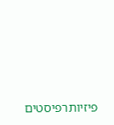פיזיותרפיסטים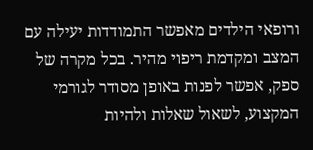ורופאי הילדים מאפשר התמודדות יעילה עם המצב ומקדמת ריפוי מהיר. בכל מקרה של ספק, אפשר לפנות באופן מסודר לגורמי המקצוע, לשאול שאלות ולהיות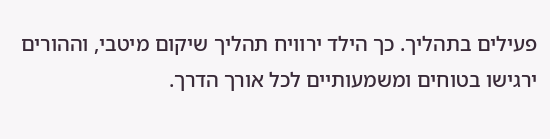פעילים בתהליך. כך הילד ירוויח תהליך שיקום מיטבי, וההורים ירגישו בטוחים ומשמעותיים לכל אורך הדרך.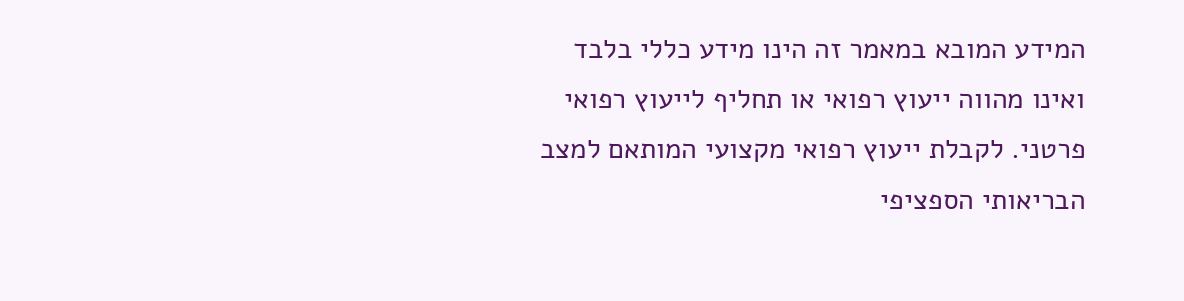המידע המובא במאמר זה הינו מידע כללי בלבד ואינו מהווה ייעוץ רפואי או תחליף לייעוץ רפואי פרטני. לקבלת ייעוץ רפואי מקצועי המותאם למצב הבריאותי הספציפי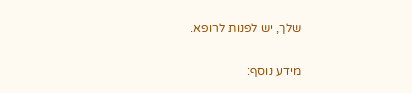שלך, יש לפנות לרופא.

מידע נוסף: